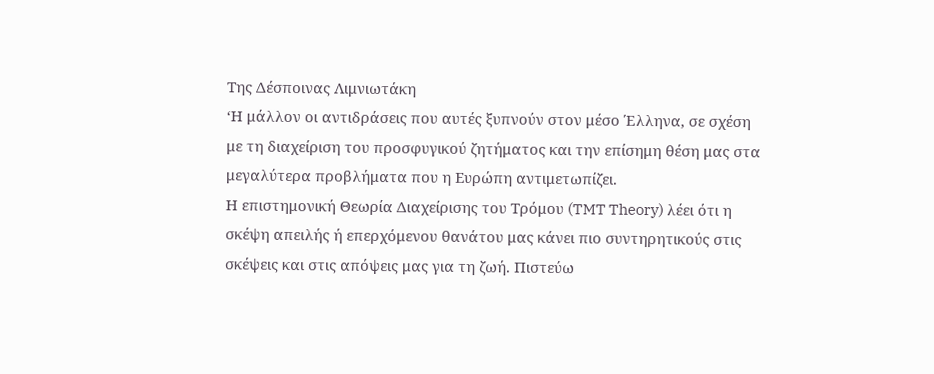Tης Δέσποινας Λιμνιωτάκη
‘Η μάλλον οι αντιδράσεις που αυτές ξυπνούν στον μέσο Έλληνα, σε σχέση
με τη διαχείριση του προσφυγικού ζητήματος και την επίσημη θέση μας στα
μεγαλύτερα προβλήματα που η Ευρώπη αντιμετωπίζει.
Η επιστημονική Θεωρία Διαχείρισης του Τρόμου (TMT Theory) λέει ότι η
σκέψη απειλής ή επερχόμενου θανάτου μας κάνει πιο συντηρητικούς στις
σκέψεις και στις απόψεις μας για τη ζωή. Πιστεύω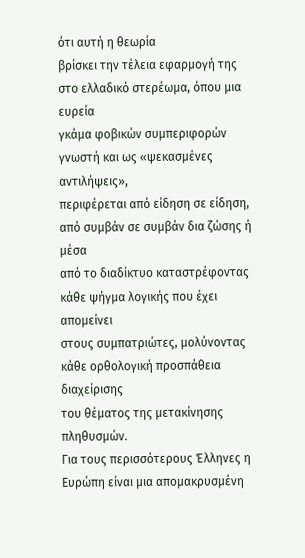ότι αυτή η θεωρία
βρίσκει την τέλεια εφαρμογή της στο ελλαδικό στερέωμα, όπου μια ευρεία
γκάμα φοβικών συμπεριφορών γνωστή και ως «ψεκασμένες αντιλήψεις»,
περιφέρεται από είδηση σε είδηση, από συμβάν σε συμβάν δια ζώσης ή μέσα
από το διαδίκτυο καταστρέφοντας κάθε ψήγμα λογικής που έχει απομείνει
στους συμπατριώτες, μολύνοντας κάθε ορθολογική προσπάθεια διαχείρισης
του θέματος της μετακίνησης πληθυσμών.
Για τους περισσότερους Έλληνες η Ευρώπη είναι μια απομακρυσμένη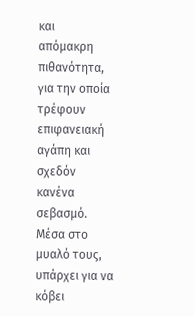και
απόμακρη πιθανότητα, για την οποία τρέφουν επιφανειακή αγάπη και σχεδόν
κανένα σεβασμό. Μέσα στο μυαλό τους, υπάρχει για να κόβει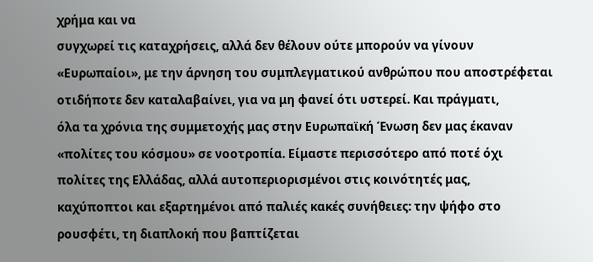χρήμα και να
συγχωρεί τις καταχρήσεις, αλλά δεν θέλουν ούτε μπορούν να γίνουν
«Ευρωπαίοι», με την άρνηση του συμπλεγματικού ανθρώπου που αποστρέφεται
οτιδήποτε δεν καταλαβαίνει, για να μη φανεί ότι υστερεί. Και πράγματι,
όλα τα χρόνια της συμμετοχής μας στην Ευρωπαϊκή Ένωση δεν μας έκαναν
«πολίτες του κόσμου» σε νοοτροπία. Είμαστε περισσότερο από ποτέ όχι
πολίτες της Ελλάδας, αλλά αυτοπεριορισμένοι στις κοινότητές μας,
καχύποπτοι και εξαρτημένοι από παλιές κακές συνήθειες: την ψήφο στο
ρουσφέτι, τη διαπλοκή που βαπτίζεται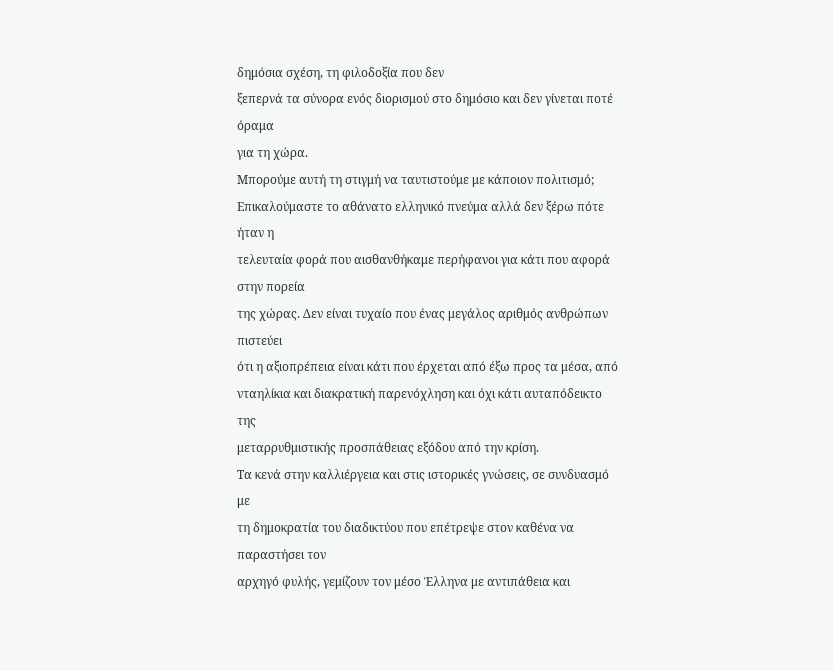δημόσια σχέση, τη φιλοδοξία που δεν
ξεπερνά τα σύνορα ενός διορισμού στο δημόσιο και δεν γίνεται ποτέ όραμα
για τη χώρα.
Μπορούμε αυτή τη στιγμή να ταυτιστούμε με κάποιον πολιτισμό;
Επικαλούμαστε το αθάνατο ελληνικό πνεύμα αλλά δεν ξέρω πότε ήταν η
τελευταία φορά που αισθανθήκαμε περήφανοι για κάτι που αφορά στην πορεία
της χώρας. Δεν είναι τυχαίο που ένας μεγάλος αριθμός ανθρώπων πιστεύει
ότι η αξιοπρέπεια είναι κάτι που έρχεται από έξω προς τα μέσα, από
νταηλίκια και διακρατική παρενόχληση και όχι κάτι αυταπόδεικτο της
μεταρρυθμιστικής προσπάθειας εξόδου από την κρίση.
Τα κενά στην καλλιέργεια και στις ιστορικές γνώσεις, σε συνδυασμό με
τη δημοκρατία του διαδικτύου που επέτρεψε στον καθένα να παραστήσει τον
αρχηγό φυλής, γεμίζουν τον μέσο Έλληνα με αντιπάθεια και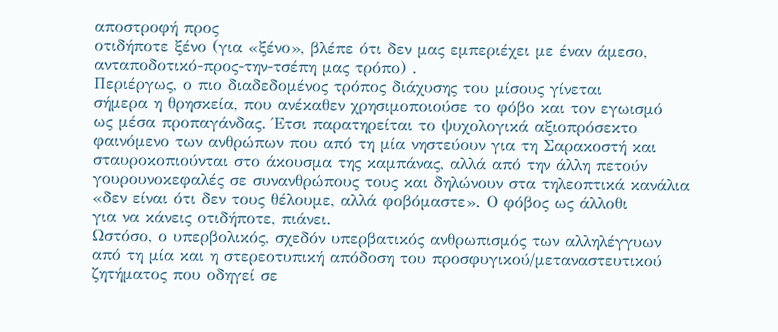αποστροφή προς
οτιδήποτε ξένο (για «ξένο», βλέπε ότι δεν μας εμπεριέχει με έναν άμεσο,
ανταποδοτικό-προς-την-τσέπη μας τρόπο) .
Περιέργως, ο πιο διαδεδομένος τρόπος διάχυσης του μίσους γίνεται
σήμερα η θρησκεία, που ανέκαθεν χρησιμοποιούσε το φόβο και τον εγωισμό
ως μέσα προπαγάνδας. Έτσι παρατηρείται το ψυχολογικά αξιοπρόσεκτο
φαινόμενο των ανθρώπων που από τη μία νηστεύουν για τη Σαρακοστή και
σταυροκοπιούνται στο άκουσμα της καμπάνας, αλλά από την άλλη πετούν
γουρουνοκεφαλές σε συνανθρώπους τους και δηλώνουν στα τηλεοπτικά κανάλια
«δεν είναι ότι δεν τους θέλουμε, αλλά φοβόμαστε». Ο φόβος ως άλλοθι
για να κάνεις οτιδήποτε, πιάνει.
Ωστόσο, ο υπερβολικός, σχεδόν υπερβατικός ανθρωπισμός των αλληλέγγυων
από τη μία και η στερεοτυπική απόδοση του προσφυγικού/μεταναστευτικού
ζητήματος που οδηγεί σε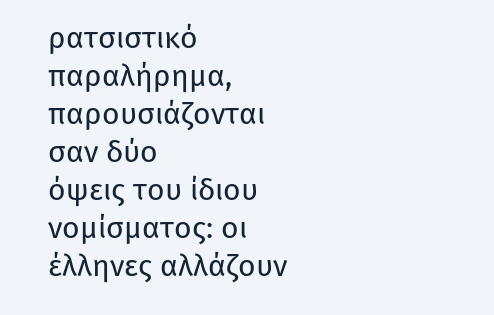ρατσιστικό παραλήρημα, παρουσιάζονται σαν δύο
όψεις του ίδιου νομίσματος: οι έλληνες αλλάζουν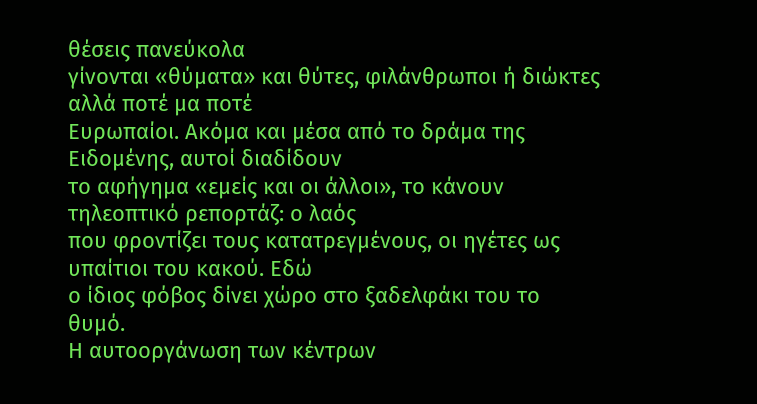θέσεις πανεύκολα
γίνονται «θύματα» και θύτες, φιλάνθρωποι ή διώκτες αλλά ποτέ μα ποτέ
Ευρωπαίοι. Ακόμα και μέσα από το δράμα της Ειδομένης, αυτοί διαδίδουν
το αφήγημα «εμείς και οι άλλοι», το κάνουν τηλεοπτικό ρεπορτάζ: ο λαός
που φροντίζει τους κατατρεγμένους, οι ηγέτες ως υπαίτιοι του κακού. Εδώ
ο ίδιος φόβος δίνει χώρο στο ξαδελφάκι του το θυμό.
Η αυτοοργάνωση των κέντρων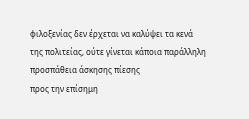φιλοξενίας δεν έρχεται να καλύψει τα κενά
της πολιτείας, ούτε γίνεται κάποια παράλληλη προσπάθεια άσκησης πίεσης
προς την επίσημη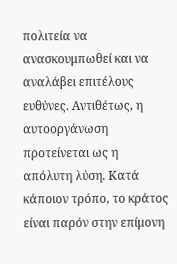πολιτεία να ανασκουμπωθεί και να αναλάβει επιτέλους
ευθύνες. Αντιθέτως, η αυτοοργάνωση προτείνεται ως η απόλυτη λύση. Κατά
κάποιον τρόπο, το κράτος είναι παρόν στην επίμονη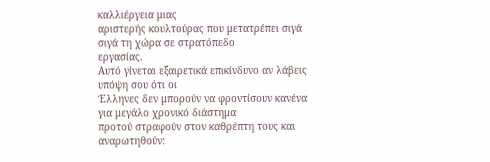καλλιέργεια μιας
αριστερής κουλτούρας που μετατρέπει σιγά σιγά τη χώρα σε στρατόπεδο
εργασίας.
Αυτό γίνεται εξαιρετικά επικίνδυνο αν λάβεις υπόψη σου ότι οι
Έλληνες δεν μπορούν να φροντίσουν κανένα για μεγάλο χρονικό διάστημα
προτού στραφούν στον καθρέπτη τους και αναρωτηθούν: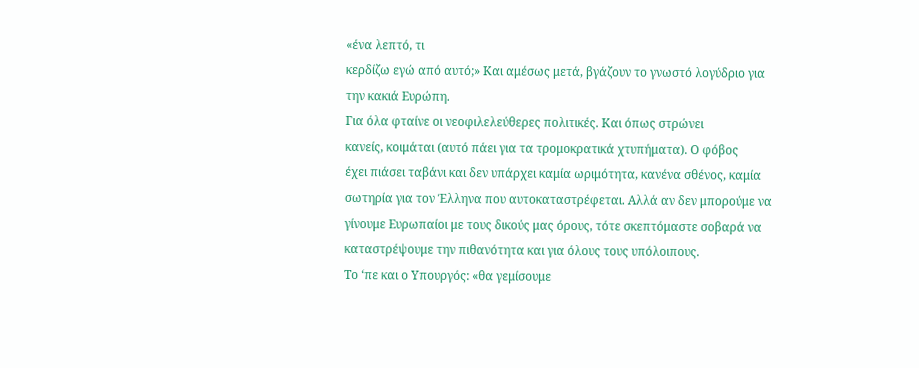«ένα λεπτό, τι
κερδίζω εγώ από αυτό;» Και αμέσως μετά, βγάζουν το γνωστό λογύδριο για
την κακιά Ευρώπη.
Για όλα φταίνε οι νεοφιλελεύθερες πολιτικές. Και όπως στρώνει
κανείς, κοιμάται (αυτό πάει για τα τρομοκρατικά χτυπήματα). Ο φόβος
έχει πιάσει ταβάνι και δεν υπάρχει καμία ωριμότητα, κανένα σθένος, καμία
σωτηρία για τον Έλληνα που αυτοκαταστρέφεται. Αλλά αν δεν μπορούμε να
γίνουμε Ευρωπαίοι με τους δικούς μας όρους, τότε σκεπτόμαστε σοβαρά να
καταστρέψουμε την πιθανότητα και για όλους τους υπόλοιπους.
Το ‘πε και ο Υπουργός: «θα γεμίσουμε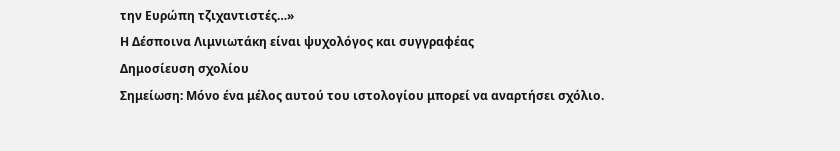την Ευρώπη τζιχαντιστές…»
Η Δέσποινα Λιμνιωτάκη είναι ψυχολόγος και συγγραφέας
Δημοσίευση σχολίου
Σημείωση: Μόνο ένα μέλος αυτού του ιστολογίου μπορεί να αναρτήσει σχόλιο.